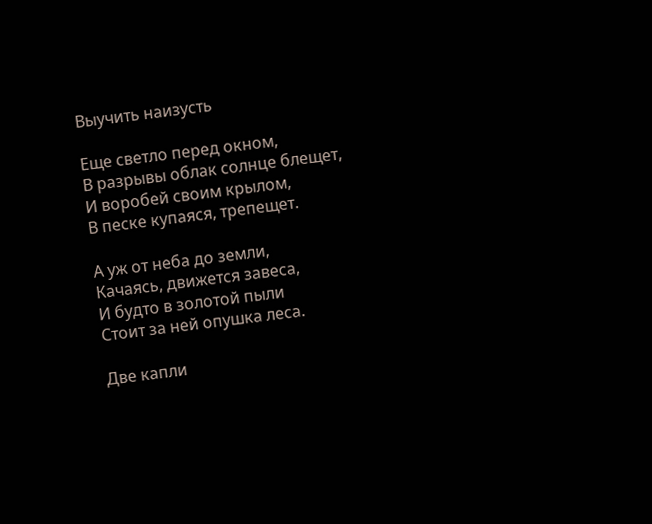Выучить наизусть

Еще светло перед окном,
В разрывы облак солнце блещет,
И воробей своим крылом,
В песке купаяся, трепещет.

А уж от неба до земли,
Качаясь, движется завеса,
И будто в золотой пыли
Стоит за ней опушка леса.

Две капли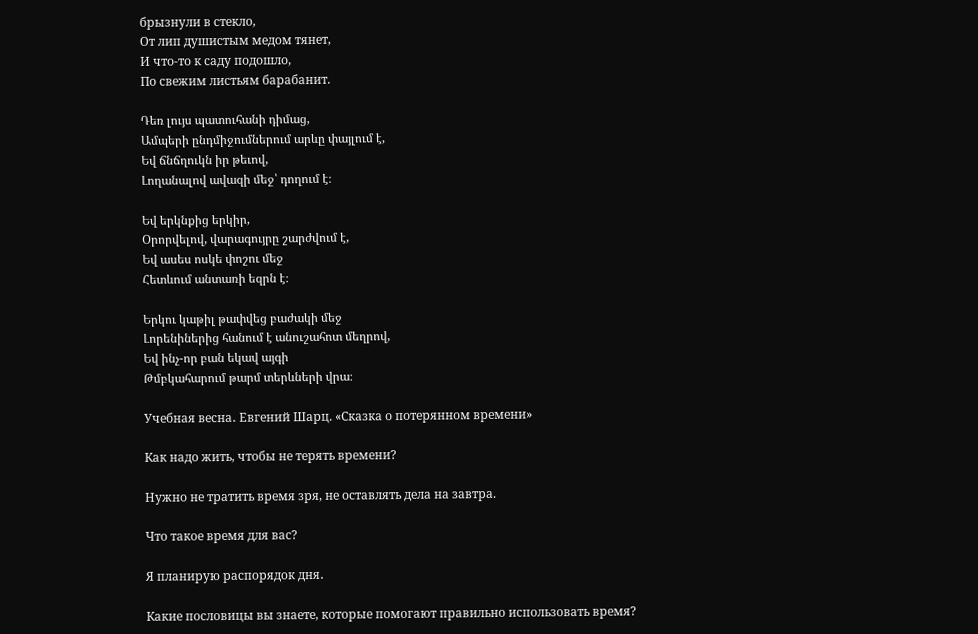брызнули в стекло,
От лип душистым медом тянет,
И что-то к саду подошло,
По свежим листьям барабанит.

Դեռ լույս պատուհանի դիմաց,
Ամպերի ընդմիջումներում արևը փայլում է,
Եվ ճնճղուկն իր թեւով,
Լողանալով ավազի մեջ՝ դողում է։

Եվ երկնքից երկիր,
Օրորվելով, վարագույրը շարժվում է,
Եվ ասես ոսկե փոշու մեջ
Հետևում անտառի եզրն է։

Երկու կաթիլ թափվեց բաժակի մեջ
Լորենիներից հանում է անուշահոտ մեղրով,
Եվ ինչ-որ բան եկավ այգի
Թմբկահարում թարմ տերևների վրա։

Учебная весна․ Евгений Шарц. «Сказка о потерянном времени»

Как надо жить, чтобы не терять времени?

Нужно не тратить время зря, не оставлять дела на завтра.

Что такое время для вас?

Я планирую распорядок дня․

Какие пословицы вы знаете, которые помогают правильно использовать время?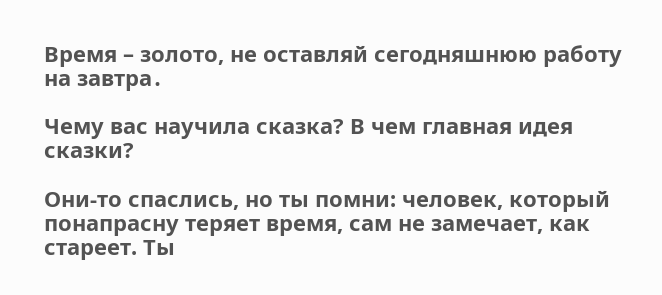Время – золото, не оставляй сегодняшнюю работу на завтра․

Чему вас научила сказка? В чем главная идея сказки?

Они-то спаслись, но ты помни: человек, который понапрасну теряет время, сам не замечает, как стареет. Ты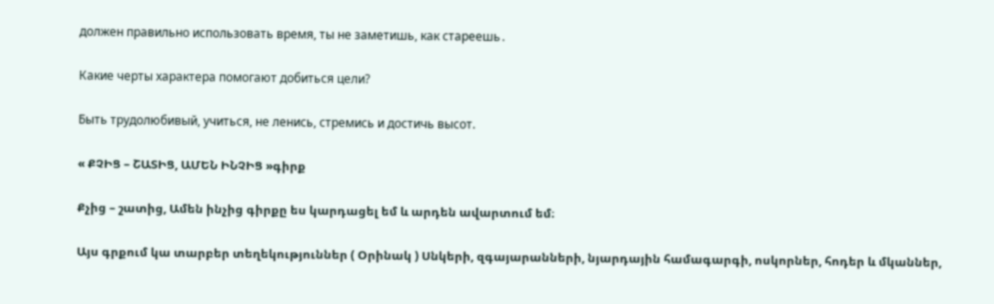должен правильно использовать время, ты не заметишь, как стареешь․

Какие черты характера помогают добиться цели?

Быть трудолюбивый, учиться, не ленись, стремись и достичь высот.

« ՔՉԻՑ – ՇԱՏԻՑ, ԱՄԵՆ ԻՆՉԻՑ »գիրք

Քչից – շատից, Ամեն ինչից գիրքը ես կարդացել եմ և արդեն ավարտում եմ։

Այս գրքում կա տարբեր տեղեկություններ ( Օրինակ ) Սնկերի, զգայարանների, նյարդային համագարգի, ոսկորներ, հոդեր և մկաններ,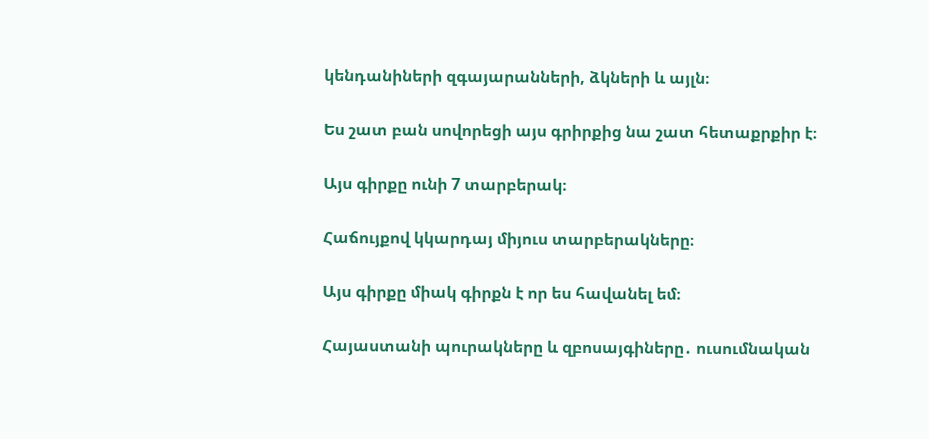կենդանիների զգայարանների, ձկների և այլն։

Ես շատ բան սովորեցի այս գրիրքից նա շատ հետաքրքիր է։

Այս գիրքը ունի 7 տարբերակ։

Հաճույքով կկարդայ միյուս տարբերակները։

Այս գիրքը միակ գիրքն է որ ես հավանել եմ։

Հայաստանի պուրակները և զբոսայգիները․ ուսումնական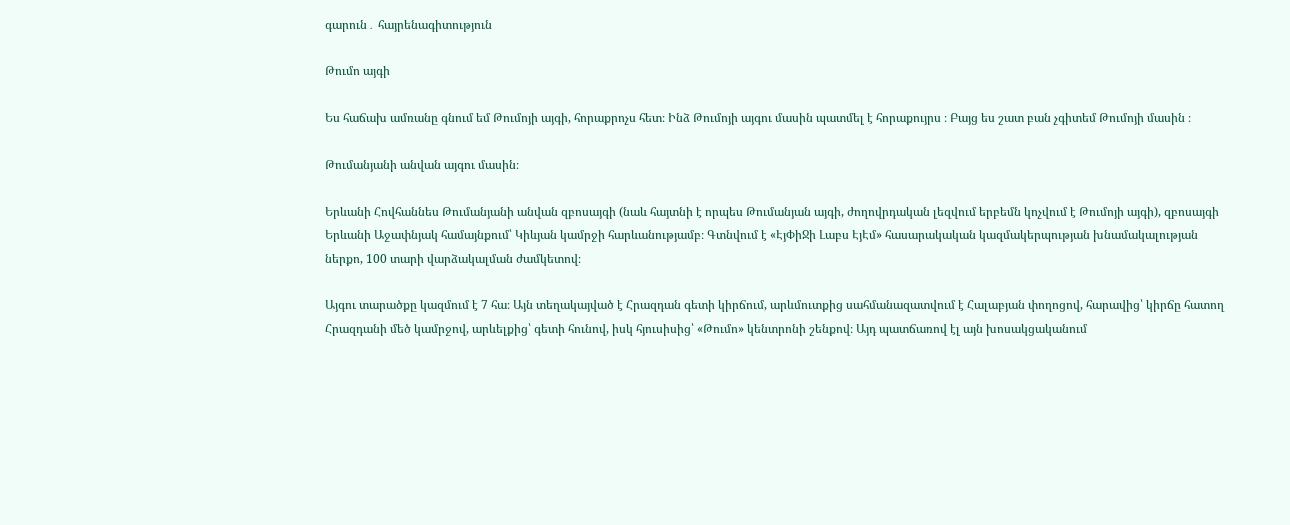գարուն․ հայրենագիտություն

Թումո այգի

Ես հաճախ ամռանը գնում եմ Թումոյի այգի, հորաքրոչս հետ։ Ինձ Թումոյի այգու մասին պատմել է հորաքույրս ։ Բայց ես շատ բան չգիտեմ Թումոյի մասին ։

Թումանյանի անվան այգու մասին։

Երևանի Հովհաննես Թումանյանի անվան զբոսայգի (նաև հայտնի է որպես Թումանյան այգի, ժողովրդական լեզվում երբեմն կոչվում է Թումոյի այգի), զբոսայգի Երևանի Աջափնյակ համայնքում՝ Կիևյան կամրջի հարևանությամբ։ Գտնվում է «ԷյՓիՋի Լաբս ԷյԷմ» հասարակական կազմակերպության խնամակալության ներքո, 100 տարի վարձակալման ժամկետով։

Այգու տարածքը կազմում է 7 հա։ Այն տեղակայված է Հրազդան գետի կիրճում, արևմուտքից սահմանազատվում է Հալաբյան փողոցով, հարավից՝ կիրճը հատող Հրազդանի մեծ կամրջով, արևելքից՝ գետի հունով, իսկ հյուսիսից՝ «Թումո» կենտրոնի շենքով։ Այդ պատճառով էլ այն խոսակցականում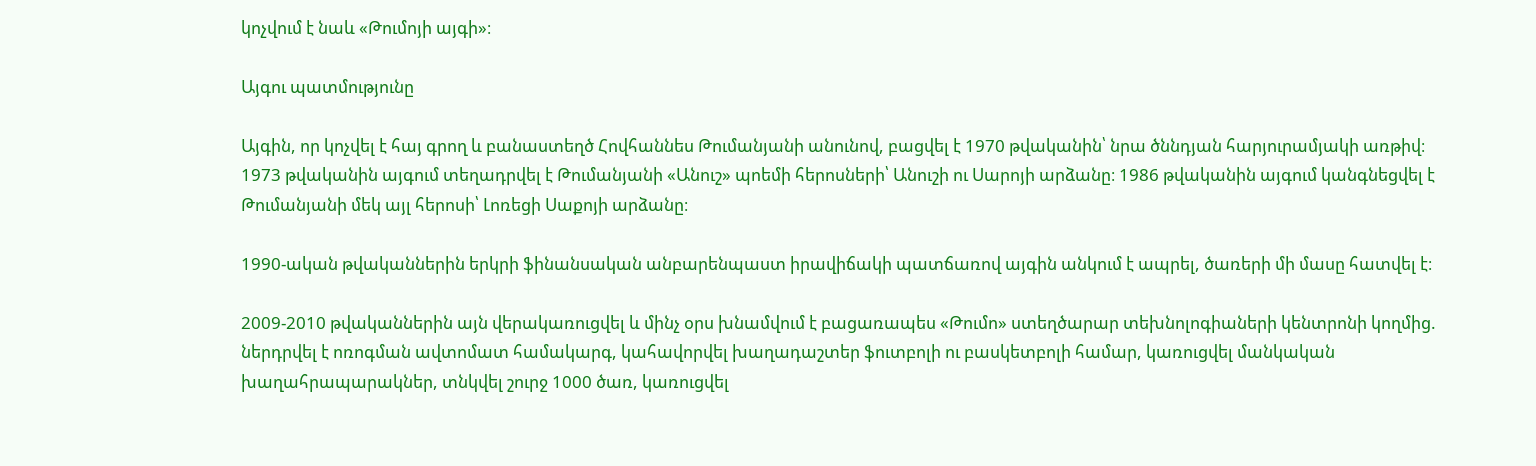կոչվում է նաև «Թումոյի այգի»։

Այգու պատմությունը

Այգին, որ կոչվել է հայ գրող և բանաստեղծ Հովհաննես Թումանյանի անունով, բացվել է 1970 թվականին՝ նրա ծննդյան հարյուրամյակի առթիվ։ 1973 թվականին այգում տեղադրվել է Թումանյանի «Անուշ» պոեմի հերոսների՝ Անուշի ու Սարոյի արձանը։ 1986 թվականին այգում կանգնեցվել է Թումանյանի մեկ այլ հերոսի՝ Լոռեցի Սաքոյի արձանը։

1990-ական թվականներին երկրի ֆինանսական անբարենպաստ իրավիճակի պատճառով այգին անկում է ապրել, ծառերի մի մասը հատվել է։

2009-2010 թվականներին այն վերակառուցվել և մինչ օրս խնամվում է բացառապես «Թումո» ստեղծարար տեխնոլոգիաների կենտրոնի կողմից. ներդրվել է ոռոգման ավտոմատ համակարգ, կահավորվել խաղադաշտեր ֆուտբոլի ու բասկետբոլի համար, կառուցվել մանկական խաղահրապարակներ, տնկվել շուրջ 1000 ծառ, կառուցվել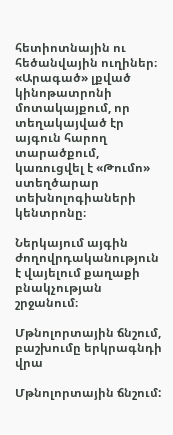հետիոտնային ու հեծանվային ուղիներ։ «Արագած» լքված կինոթատրոնի մոտակայքում, որ տեղակայված էր այգուն հարող տարածքում, կառուցվել է «Թումո» ստեղծարար տեխնոլոգիաների կենտրոնը։

Ներկայում այգին ժողովրդականություն է վայելում քաղաքի բնակչության շրջանում։

Մթնոլորտային ճնշում, բաշխումը երկրագնդի վրա

Մթնոլորտային ճնշում: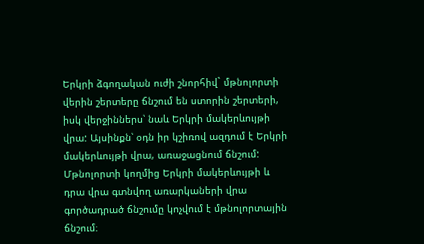Երկրի ձգողական ուժի շնորհիվ` մթնոլորտի վերին շերտերը ճնշում են ստորին շերտերի, իսկ վերջիններս՝ նաև Երկրի մակերևույթի վրա: Այսինքն՝ օդն իր կշիռով ազդում է Երկրի մակերևույթի վրա, առաջացնում ճնշում: Մթնոլորտի կողմից Երկրի մակերևույթի և դրա վրա գտնվող առարկաների վրա գործադրած ճնշումը կոչվում է մթնոլորտային ճնշում։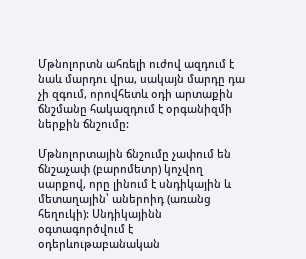Մթնոլորտն ահռելի ուժով ազդում է նաև մարդու վրա, սակայն մարդը դա չի զգում, որովհետև օդի արտաքին ճնշմանը հակազդում է օրգանիզմի ներքին ճնշումը:

Մթնոլորտային ճնշումը չափում են ճնշաչափ (բարոմետր) կոչվող սարքով, որը լինում է սնդիկային և մետաղային՝ աներոիդ (առանց հեղուկի): Սնդիկայինն օգտագործվում է օդերևութաբանական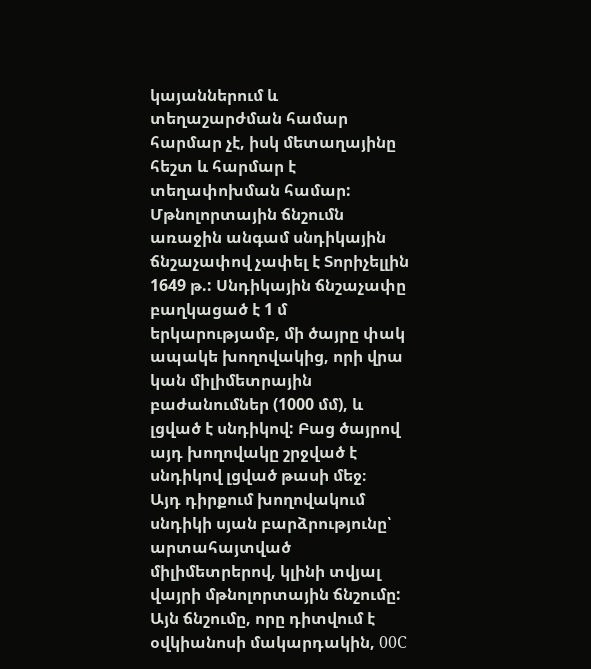կայաններում և տեղաշարժման համար հարմար չէ, իսկ մետաղայինը հեշտ և հարմար է տեղափոխման համար:
Մթնոլորտային ճնշումն առաջին անգամ սնդիկային ճնշաչափով չափել է Տորիչելլին 1649 թ.: Սնդիկային ճնշաչափը բաղկացած է 1 մ երկարությամբ, մի ծայրը փակ ապակե խողովակից, որի վրա կան միլիմետրային բաժանումներ (1000 մմ), և լցված է սնդիկով: Բաց ծայրով այդ խողովակը շրջված է սնդիկով լցված թասի մեջ։
Այդ դիրքում խողովակում սնդիկի սյան բարձրությունը՝ արտահայտված միլիմետրերով, կլինի տվյալ վայրի մթնոլորտային ճնշումը:
Այն ճնշումը, որը դիտվում է օվկիանոսի մակարդակին, 00C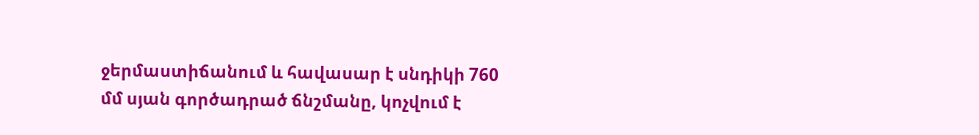ջերմաստիճանում և հավասար է սնդիկի 760 մմ սյան գործադրած ճնշմանը, կոչվում է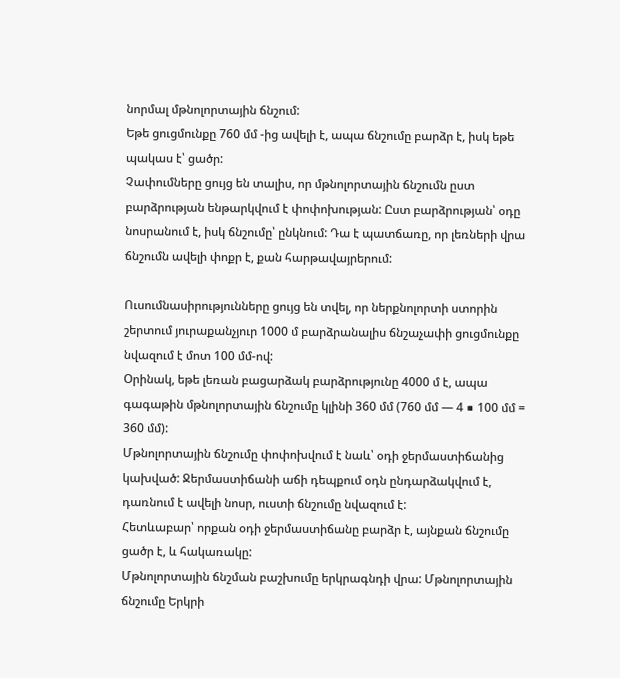նորմալ մթնոլորտային ճնշում:
Եթե ցուցմունքը 760 մմ -ից ավելի է, ապա ճնշումը բարձր է, իսկ եթե պակաս է՝ ցածր:
Չափումները ցույց են տալիս, որ մթնոլորտային ճնշումն ըստ բարձրության ենթարկվում է փոփոխության: Ըստ բարձրության՝ օդը նոսրանում է, իսկ ճնշումը՝ ընկնում: Դա է պատճառը, որ լեռների վրա ճնշումն ավելի փոքր է, քան հարթավայրերում:

Ուսումնասիրությունները ցույց են տվել, որ ներքնոլորտի ստորին շերտում յուրաքանչյուր 1000 մ բարձրանալիս ճնշաչափի ցուցմունքը նվազում է մոտ 100 մմ-ով:
Օրինակ, եթե լեռան բացարձակ բարձրությունը 4000 մ է, ապա գագաթին մթնոլորտային ճնշումը կլինի 360 մմ (760 մմ — 4 ■ 100 մմ = 360 մմ):
Մթնոլորտային ճնշումը փոփոխվում է նաև՝ օդի ջերմաստիճանից կախված: Ջերմաստիճանի աճի դեպքում օդն ընդարձակվում է, դառնում է ավելի նոսր, ուստի ճնշումը նվազում է:
Հետևաբար՝ որքան օդի ջերմաստիճանը բարձր է, այնքան ճնշումը ցածր է, և հակառակը:
Մթնոլորտային ճնշման բաշխումը երկրագնդի վրա: Մթնոլորտային ճնշումը Երկրի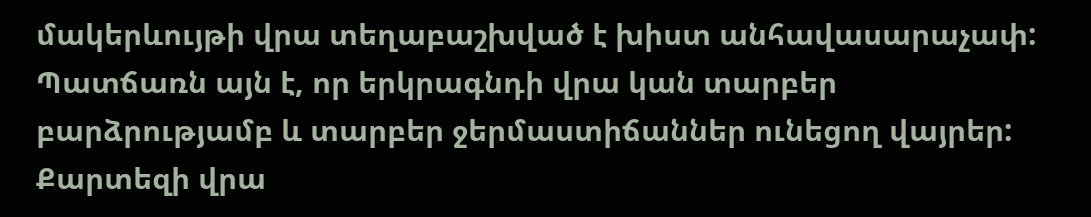մակերևույթի վրա տեղաբաշխված է խիստ անհավասարաչափ: Պատճառն այն է, որ երկրագնդի վրա կան տարբեր բարձրությամբ և տարբեր ջերմաստիճաններ ունեցող վայրեր:
Քարտեզի վրա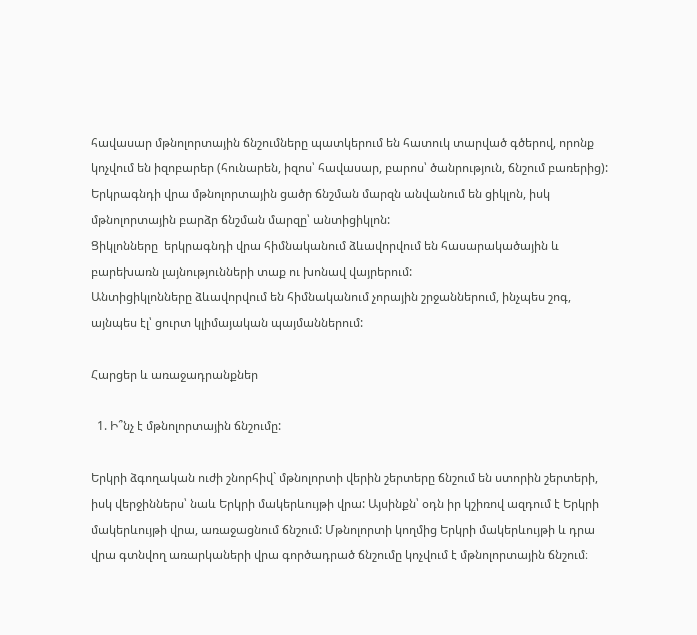հավասար մթնոլորտային ճնշումները պատկերում են հատուկ տարված գծերով, որոնք կոչվում են իզոբարեր (հունարեն, իզոս՝ հավասար, բարոս՝ ծանրություն, ճնշում բառերից):
Երկրագնդի վրա մթնոլորտային ցածր ճնշման մարզն անվանում են ցիկլոն, իսկ մթնոլորտային բարձր ճնշման մարզը՝ անտիցիկլոն:
Ցիկլոնները  երկրագնդի վրա հիմնականում ձևավորվում են հասարակածային և բարեխառն լայնությունների տաք ու խոնավ վայրերում:
Անտիցիկլոնները ձևավորվում են հիմնականում չորային շրջաններում, ինչպես շոգ, այնպես էլ՝ ցուրտ կլիմայական պայմաններում:

Հարցեր և առաջադրանքներ

  1. Ի՞նչ է մթնոլորտային ճնշումը:

Երկրի ձգողական ուժի շնորհիվ` մթնոլորտի վերին շերտերը ճնշում են ստորին շերտերի, իսկ վերջիններս՝ նաև Երկրի մակերևույթի վրա: Այսինքն՝ օդն իր կշիռով ազդում է Երկրի մակերևույթի վրա, առաջացնում ճնշում: Մթնոլորտի կողմից Երկրի մակերևույթի և դրա վրա գտնվող առարկաների վրա գործադրած ճնշումը կոչվում է մթնոլորտային ճնշում։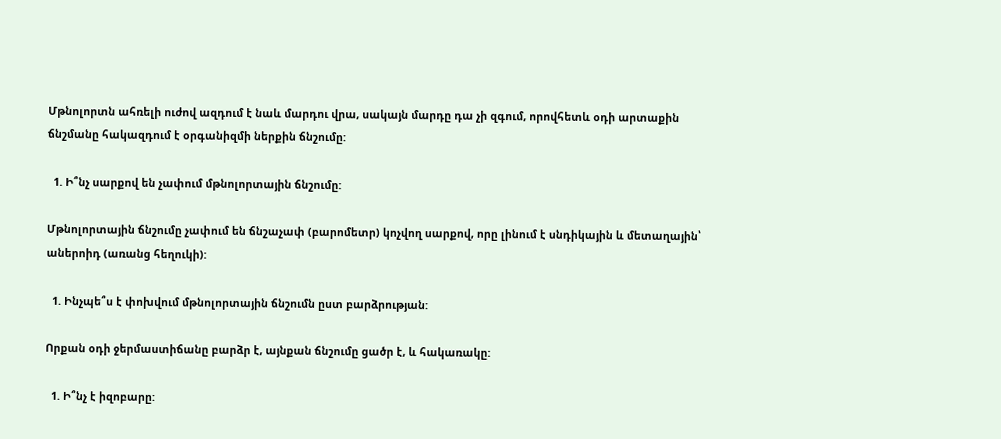Մթնոլորտն ահռելի ուժով ազդում է նաև մարդու վրա, սակայն մարդը դա չի զգում, որովհետև օդի արտաքին ճնշմանը հակազդում է օրգանիզմի ներքին ճնշումը:

  1. Ի՞նչ սարքով են չափում մթնոլորտային ճնշումը:

Մթնոլորտային ճնշումը չափում են ճնշաչափ (բարոմետր) կոչվող սարքով, որը լինում է սնդիկային և մետաղային՝ աներոիդ (առանց հեղուկի):

  1. Ինչպե՞ս է փոխվում մթնոլորտային ճնշումն ըստ բարձրության:

Որքան օդի ջերմաստիճանը բարձր է, այնքան ճնշումը ցածր է, և հակառակը:

  1. Ի՞նչ է իզոբարը: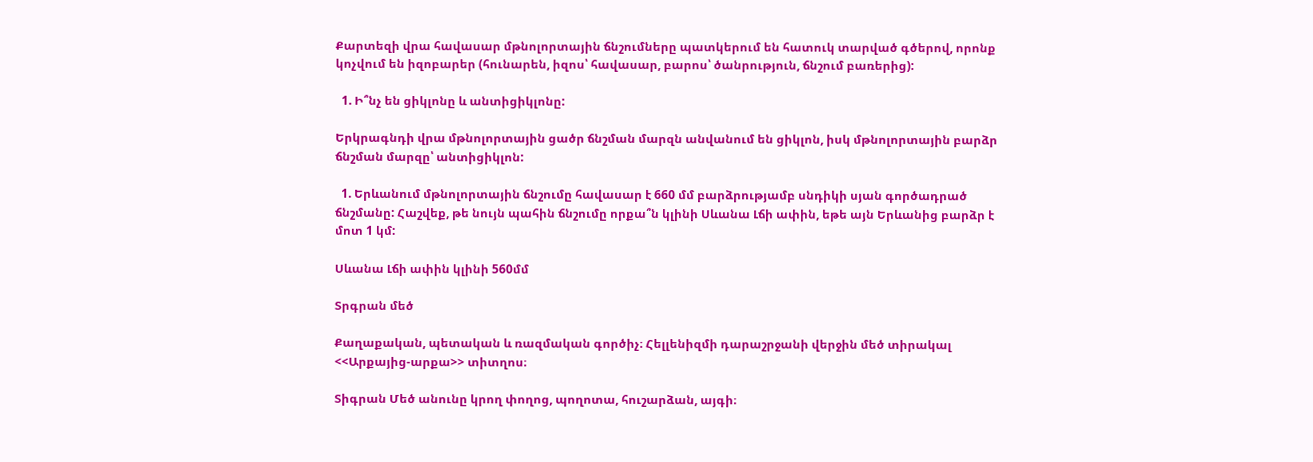Քարտեզի վրա հավասար մթնոլորտային ճնշումները պատկերում են հատուկ տարված գծերով, որոնք կոչվում են իզոբարեր (հունարեն, իզոս՝ հավասար, բարոս՝ ծանրություն, ճնշում բառերից):

  1. Ի՞նչ են ցիկլոնը և անտիցիկլոնը:

Երկրագնդի վրա մթնոլորտային ցածր ճնշման մարզն անվանում են ցիկլոն, իսկ մթնոլորտային բարձր ճնշման մարզը՝ անտիցիկլոն:

  1. Երևանում մթնոլորտային ճնշումը հավասար է 660 մմ բարձրությամբ սնդիկի սյան գործադրած ճնշմանը: Հաշվեք, թե նույն պահին ճնշումը որքա՞ն կլինի Սևանա Լճի ափին, եթե այն Երևանից բարձր է մոտ 1 կմ:

Սևանա Լճի ափին կլինի 560մմ

Տրգրան մեծ

Քաղաքական, պետական և ռազմական գործիչ։ Հելլենիզմի դարաշրջանի վերջին մեծ տիրակալ <<Արքայից-արքա>> տիտղոս։

Տիգրան Մեծ անունը կրող փողոց, պողոտա, հուշարձան, այգի։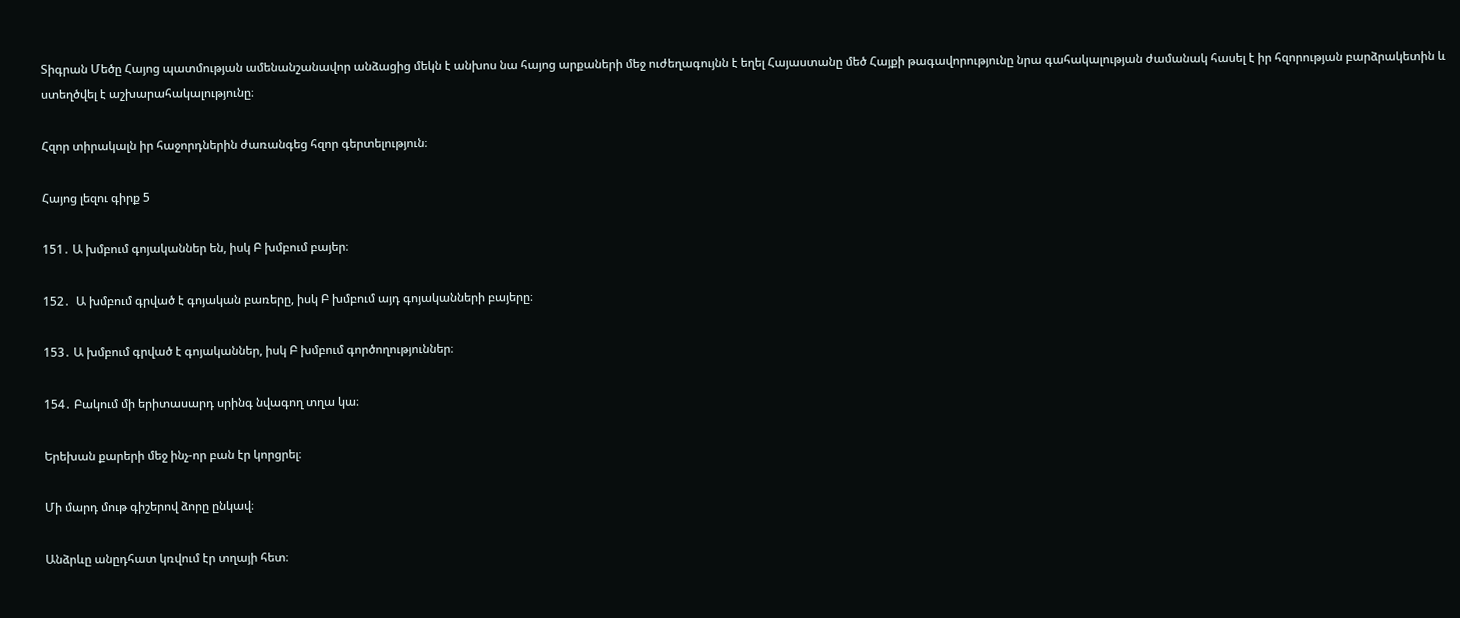Տիգրան Մեծը Հայոց պատմության ամենանշանավոր անձացից մեկն է անխոս նա հայոց արքաների մեջ ուժեղագույնն է եղել Հայաստանը մեծ Հայքի թագավորությունը նրա գահակալության ժամանակ հասել է իր հզորության բարձրակետին և ստեղծվել է աշխարահակալությունը։

Հզոր տիրակալն իր հաջորդներին ժառանգեց հզոր գերտելություն։

Հայոց լեզու գիրք 5

151․ Ա խմբում գոյականներ են, իսկ Բ խմբում բայեր։

152․  Ա խմբում գրված է գոյական բառերը, իսկ Բ խմբում այդ գոյականների բայերը։

153․ Ա խմբում գրված է գոյականներ, իսկ Բ խմբում գործողություններ։

154․ Բակում մի երիտասարդ սրինգ նվագող տղա կա։

Երեխան քարերի մեջ ինչ-որ բան էր կորցրել։

Մի մարդ մութ գիշերով ձորը ընկավ։

Անձրևը անըդհատ կռվում էր տղայի հետ։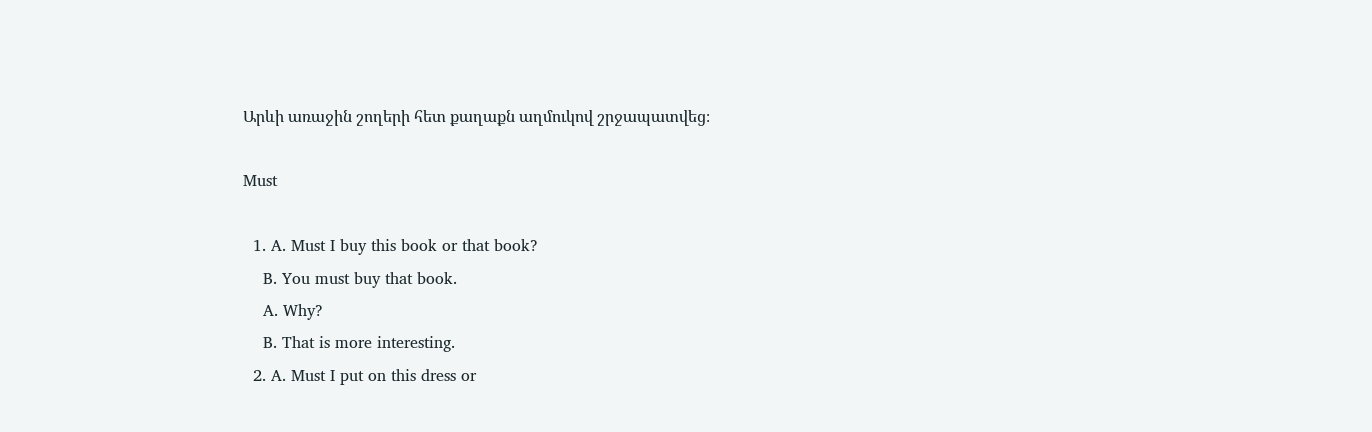Արևի առաջին շողերի հետ քաղաքն աղմուկով շրջապատվեց։

Must

  1. A. Must I buy this book or that book?
    B. You must buy that book.
    A. Why?
    B. That is more interesting.
  2. A. Must I put on this dress or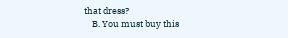that dress?
    B. You must buy this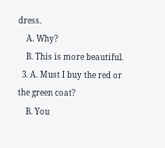dress.
    A. Why?
    B. This is more beautiful.
  3. A. Must I buy the red or the green coat?
    B. You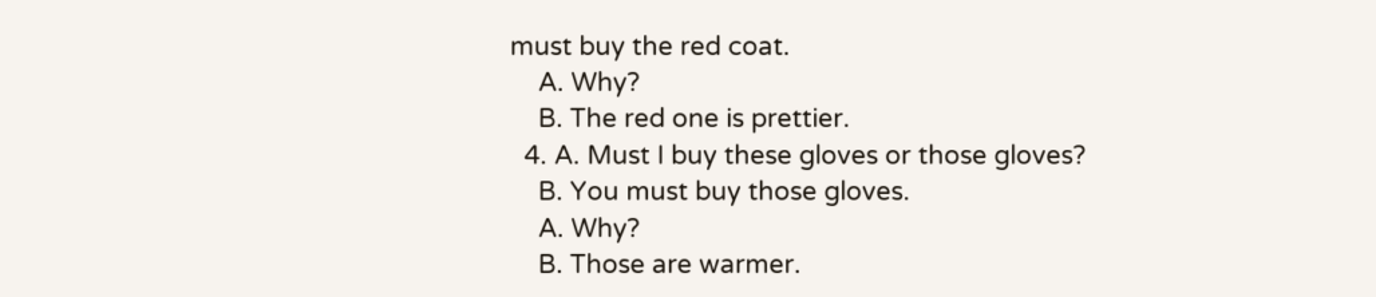must buy the red coat.
    A. Why?
    B. The red one is prettier.
  4. A. Must I buy these gloves or those gloves?
    B. You must buy those gloves.
    A. Why?
    B. Those are warmer.